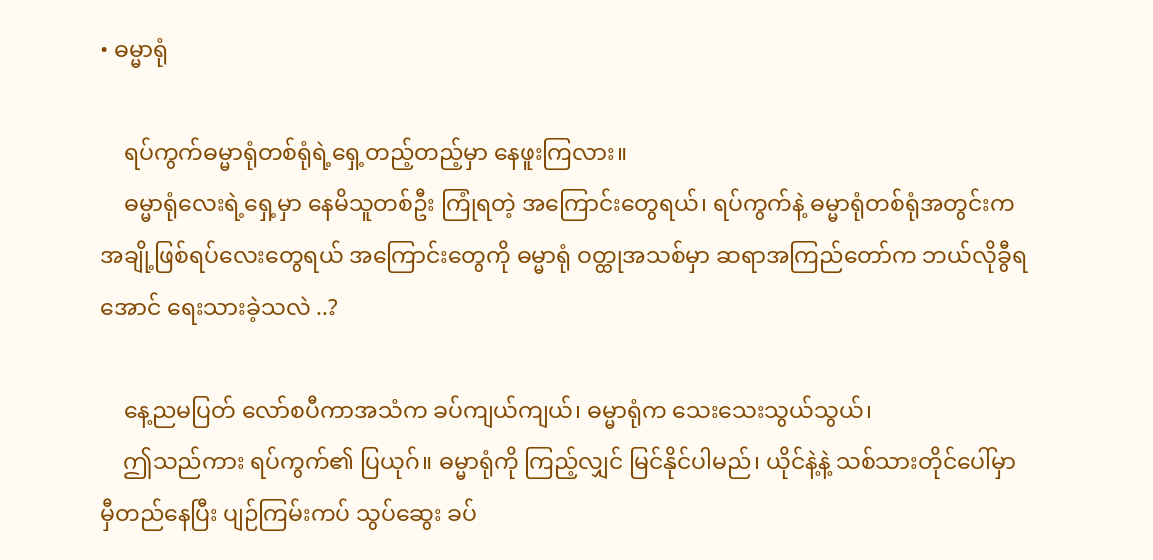• ဓမ္မာရုံ

    ရပ်ကွက်ဓမ္မာရုံတစ်ရုံရဲ့ရှေ့တည့်တည့်မှာ နေဖူးကြလား။
    ဓမ္မာရုံလေးရဲ့ရှေ့မှာ နေမိသူတစ်ဦး ကြုံရတဲ့ အကြောင်းတွေရယ်၊ ရပ်ကွက်နဲ့ ဓမ္မာရုံတစ်ရုံအတွင်းက အချို့ဖြစ်ရပ်လေးတွေရယ် အကြောင်းတွေကို ဓမ္မာရုံ ဝတ္ထုအသစ်မှာ ဆရာအကြည်တော်က ဘယ်လိုခွီရအောင် ရေးသားခဲ့သလဲ ..?

    နေ့ညမပြတ် လော်စပီကာအသံက ခပ်ကျယ်ကျယ်၊ ဓမ္မာရုံက သေးသေးသွယ်သွယ်၊
    ဤသည်ကား ရပ်ကွက်၏ ပြယုဂ်။ ဓမ္မာရုံကို ကြည့်လျှင် မြင်နိုင်ပါမည်၊ ယိုင်နဲ့နဲ့ သစ်သားတိုင်ပေါ်မှာ မှီတည်နေပြီး ပျဉ်ကြမ်းကပ် သွပ်ဆွေး ခပ်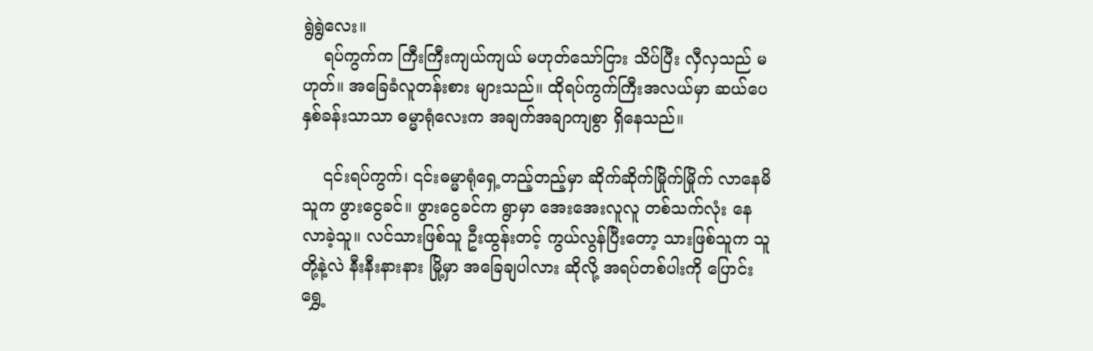ရွဲရွဲလေး။
    ရပ်ကွက်က ကြီးကြီးကျယ်ကျယ် မဟုတ်သော်ငြား သိပ်ပြီး လှီလှသည် မဟုတ်။ အခြေခံလူတန်းစား များသည်။ ထိုရပ်ကွက်ကြီးအလယ်မှာ ဆယ်ပေနှစ်ခန်းသာသာ ဓမ္မာရုံလေးက အချက်အချာကျစွာ ရှိနေသည်။

    ၎င်းရပ်ကွက်၊ ၎င်းဓမ္မာရုံရှေ့တည့်တည့်မှာ ဆိုက်ဆိုက်မြိုက်မြိုက် လာနေမိသူက ဖွားငွေခင်။ ဖွားငွေခင်က ရွာမှာ အေးအေးလူလူ တစ်သက်လုံး နေလာခဲ့သူ။ လင်သားဖြစ်သူ ဦးထွန်းတင့် ကွယ်လွန်ပြီးတော့ သားဖြစ်သူက သူတို့နဲ့လဲ နီးနီးနားနား မြို့မှာ အခြေချပါလား ဆိုလို့ အရပ်တစ်ပါးကို ပြောင်းရွှေ့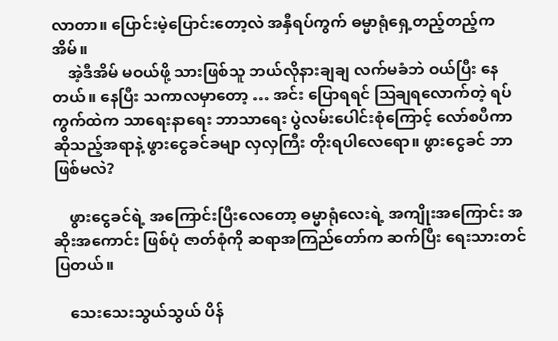လာတာ။ ပြောင်းမဲ့ပြောင်းတော့လဲ အနှီရပ်ကွက် ဓမ္မာရုံရှေ့တည့်တည့်က အိမ်။
    အဲ့ဒီအိမ် မဝယ်ဖို့ သားဖြစ်သူ ဘယ်လိုနားချချ လက်မခံဘဲ ဝယ်ပြီး နေတယ်။ နေပြီး သကာလမှာတော့ … အင်း ပြောရရင် ဩချရလောက်တဲ့ ရပ်ကွက်ထဲက သာရေးနာရေး ဘာသာရေး ပွဲလမ်းပေါင်းစုံကြောင့် လော်စပီကာဆိုသည့်အရာနဲ့ ဖွားငွေခင်ခမျာ လှလှကြီး တိုးရပါလေရော။ ဖွားငွေခင် ဘာဖြစ်မလဲ?

    ဖွားငွေခင်ရဲ့ အကြောင်းပြီးလေတော့ ဓမ္မာရုံလေးရဲ့ အကျိုးအကြောင်း အဆိုးအကောင်း ဖြစ်ပုံ ဇာတ်စုံကို ဆရာအကြည်တော်က ဆက်ပြီး ရေးသားတင်ပြတယ်။

    သေးသေးသွယ်သွယ် ပိန်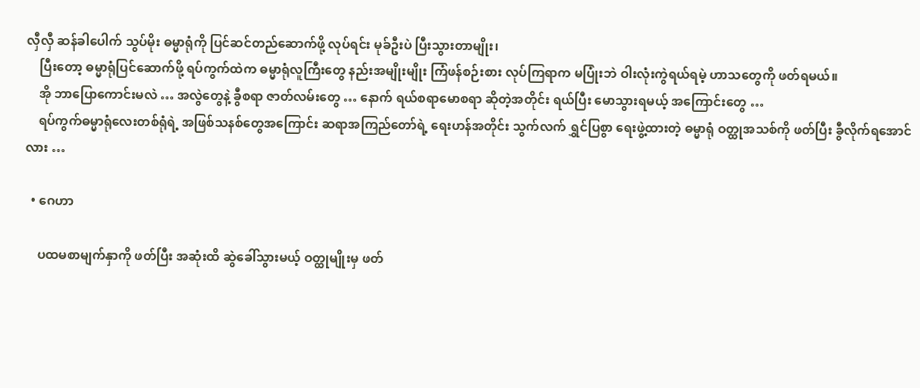လှီလှီ ဆန်ခါပေါက် သွပ်မိုး ဓမ္မာရုံကို ပြင်ဆင်တည်ဆောက်ဖို့ လုပ်ရင်း မုခ်ဦးပဲ ပြီးသွားတာမျိုး၊
    ပြီးတော့ ဓမ္မာရုံပြင်ဆောက်ဖို့ ရပ်ကွက်ထဲက ဓမ္မာရုံလူကြီးတွေ နည်းအမျိုးမျိုး ကြံဖန်စဉ်းစား လုပ်ကြရာက မပြုံးဘဲ ဝါးလုံးကွဲရယ်ရမဲ့ ဟာသတွေကို ဖတ်ရမယ်။
    အို ဘာပြောကောင်းမလဲ … အလွဲတွေနဲ့ ခွီစရာ ဇာတ်လမ်းတွေ … နောက် ရယ်စရာမောစရာ ဆိုတဲ့အတိုင်း ရယ်ပြီး မောသွားရမယ့် အကြောင်းတွေ …
    ရပ်ကွက်ဓမ္မာရုံလေးတစ်ရုံရဲ့ အဖြစ်သနစ်တွေအကြောင်း ဆရာအကြည်တော်ရဲ့ ရေးဟန်အတိုင်း သွက်လက် ရွှင်ပြစွာ ရေးဖွဲ့ထားတဲ့ ဓမ္မာရုံ ဝတ္ထုအသစ်ကို ဖတ်ပြီး ခွီလိုက်ရအောင်လား …

  • ဂေဟာ

    ပထမစာမျက်နှာကို ဖတ်ပြီး အဆုံးထိ ဆွဲခေါ်သွားမယ့် ဝတ္ထုမျိုးမှ ဖတ်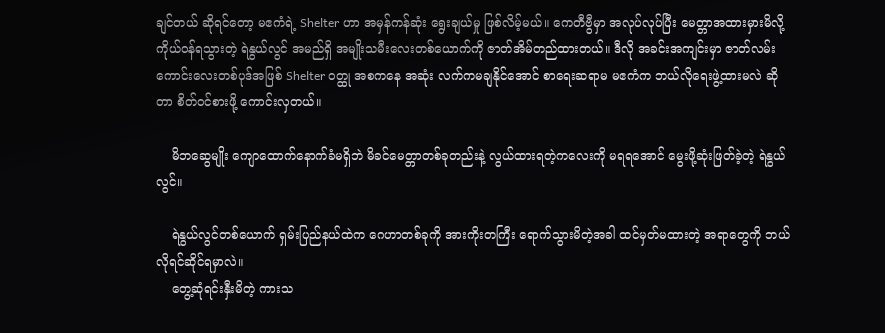ချင်တယ် ဆိုရင်တော့ မဧကံရဲ့ Shelter ဟာ အမှန်ကန်ဆုံး ရွေးချယ်မှု ဖြစ်လိမ့်မယ်။ ကေတီဗွီမှာ အလုပ်လုပ်ပြီး မေတ္တာအထားမှားမိလို့ ကိုယ်ဝန်ရသွားတဲ့ ရဲနွယ်လွင် အမည်ရှိ အမျိုးသမီးလေးတစ်ယောက်ကို ဇာတ်အိမ်တည်ထားတယ်။ ဒီလို အခင်းအကျင်းမှာ ဇာတ်လမ်းကောင်းလေးတစ်ပုဒ်အဖြစ် Shelter ဝတ္ထု အစကနေ အဆုံး လက်ကမချနိုင်အောင် စာရေးဆရာမ မဧကံက ဘယ်လိုရေးဖွဲ့ထားမလဲ ဆိုတာ စိတ်ဝင်စားဖို့ ကောင်းလှတယ်။

    မိဘဆွေမျိုး ကျောထောက်နောက်ခံမရှိဘဲ မိခင်မေတ္တာတစ်ခုတည်းနဲ့ လွယ်ထားရတဲ့ကလေးကို မရရအောင် မွေးဖို့ဆုံးဖြတ်ခဲ့တဲ့ ရဲနွယ်လွင်။

    ရဲနွယ်လွင်တစ်ယောက် ရှမ်းပြည်နယ်ထဲက ဂေဟာတစ်ခုကို အားကိုးတကြီး ရောက်သွားမိတဲ့အခါ ထင်မှတ်မထားတဲ့ အရာတွေကို ဘယ်လိုရင်ဆိုင်ရမှာလဲ။
    တွေ့ဆုံရင်းနှီးမိတဲ့ ကားသ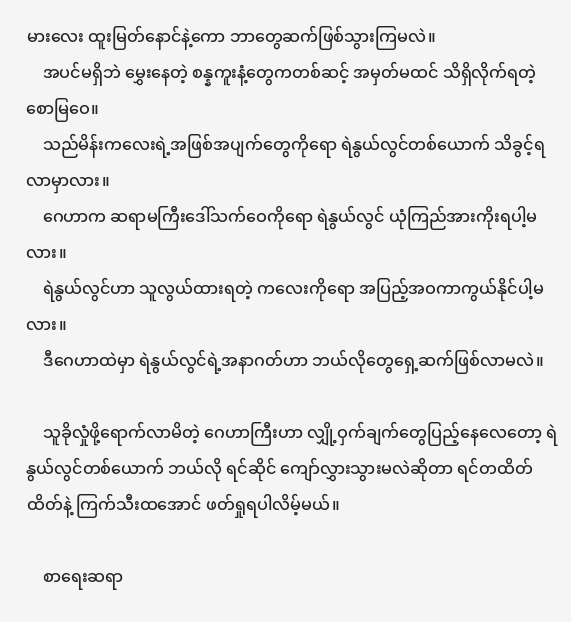မားလေး ထူးမြတ်နောင်နဲ့ကော ဘာတွေဆက်ဖြစ်သွားကြမလဲ။
    အပင်မရှိဘဲ မွှေးနေတဲ့ စန္နကူးနံ့တွေကတစ်ဆင့် အမှတ်မထင် သိရှိလိုက်ရတဲ့ စောမြဝေ။
    သည်မိန်းကလေးရဲ့အဖြစ်အပျက်တွေကိုရော ရဲနွယ်လွင်တစ်ယောက် သိခွင့်ရလာမှာလား။
    ဂေဟာက ဆရာမကြီးဒေါ်သက်ဝေကိုရော ရဲနွယ်လွင် ယုံကြည်အားကိုးရပါ့မလား။
    ရဲနွယ်လွင်ဟာ သူလွယ်ထားရတဲ့ ကလေးကိုရော အပြည့်အဝကာကွယ်နိုင်ပါ့မလား။
    ဒီဂေဟာထဲမှာ ရဲနွယ်လွင်ရဲ့အနာဂတ်ဟာ ဘယ်လိုတွေရှေ့ဆက်ဖြစ်လာမလဲ။

    သူခိုလှုံဖို့ရောက်လာမိတဲ့ ဂေဟာကြီးဟာ လျှို့ဝှက်ချက်တွေပြည့်နေလေတော့ ရဲနွယ်လွင်တစ်ယောက် ဘယ်လို ရင်ဆိုင် ကျော်လွှားသွားမလဲဆိုတာ ရင်တထိတ်ထိတ်နဲ့ ကြက်သီးထအောင် ဖတ်ရှုရပါလိမ့်မယ်။

    စာရေးဆရာ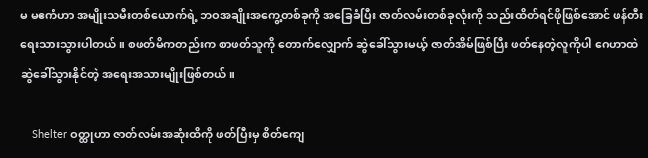မ မဧကံဟာ အမျိုးသမီးတစ်ယောက်ရဲ့ ဘဝအချိုးအကွေ့တစ်ခုကို အခြေခံပြီး ဇာတ်လမ်းတစ်ခုလုံးကို သည်းထိတ်ရင်ဖိုဖြစ်အောင် ဖန်တီး ရေးသားသွားပါတယ်။ စဖတ်မိကတည်းက စာဖတ်သူကို တောက်လျှောက် ဆွဲခေါ်သွားမယ့် ဇာတ်အိမ်ဖြစ်ပြီး ဖတ်နေတဲ့လူကိုပါ ဂေဟာထဲ ဆွဲခေါ်သွားနိုင်တဲ့ အရေးအသားမျိုးဖြစ်တယ်။

    Shelter ဝတ္ထုဟာ ဇာတ်လမ်းအဆုံးထိကို ဖတ်ပြီးမှ စိတ်ကျေ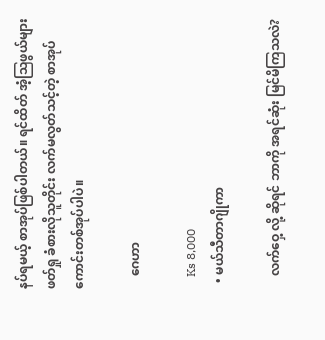နပ်ရမယ့် စာအုပ်ဖြစ်ပါတယ်။ ရင်ထိတ် အံ့ဩဖွယ်များ ဖတ်ရှု ခံစားလိုသူတိုင်း လက်မလွတ်သင့်တဲ့ စာအုပ်ကောင်းတစ်အုပ်ပါပဲ။

    ဂေဟာ

    Ks 8,000
  • မယ်သီတာဂျိုကာ

    လက်ဝှေ့ လို့ ဆိုရင် ဘာကို အရင်ဆုံး မြင်မိကြသလဲ?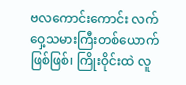ဗလကောင်းကောင်း လက်ဝှေ့သမားကြီးတစ်ယောက်ဖြစ်ဖြစ်၊ ကြိုးဝိုင်းထဲ လူ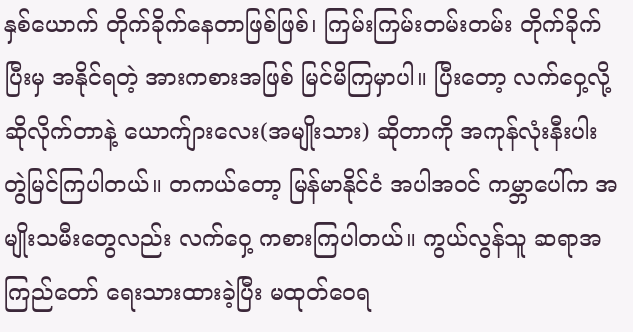နှစ်ယောက် တိုက်ခိုက်နေတာဖြစ်ဖြစ်၊ ကြမ်းကြမ်းတမ်းတမ်း တိုက်ခိုက်ပြီးမှ အနိုင်ရတဲ့ အားကစားအဖြစ် မြင်မိကြမှာပါ။ ပြီးတော့ လက်ဝှေ့လို့ ဆိုလိုက်တာနဲ့ ယောက်ျားလေး‌(အမျိုးသား) ဆိုတာကို အကုန်လုံးနီးပါး တွဲမြင်ကြပါတယ်။ တကယ်တော့ မြန်မာနိုင်ငံ အပါအဝင် ကမ္ဘာပေါ်က အမျိုးသမီးတွေလည်း လက်ဝှေ့ ကစားကြပါတယ်။ ကွယ်လွန်သူ ဆရာအကြည်တော် ရေးသားထားခဲ့ပြီး မထုတ်ဝေရ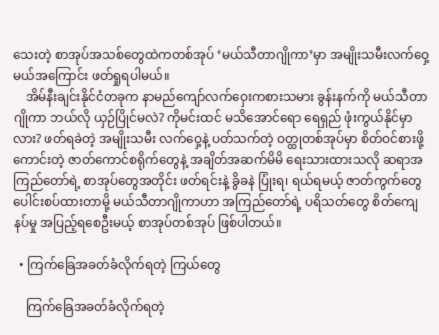သေးတဲ့ စာအုပ်အသစ်တွေထဲကတစ်အုပ် ‘မယ်သီတာဂျိုကာ’မှာ အမျိုးသမီးလက်ဝှေ့မယ်အကြောင်း ဖတ်ရှုရပါမယ်။
    အိမ်နီးချင်းနိုင်ငံတခုက နာမည်ကျော်လက်ဝှေးကစားသမား ခွန်းနက်ကို မယ်သီတာဂျိုကာ ဘယ်လို ယှဉ်ပြိုင်မလဲ? ကိုမင်းထင် မသိအောင်ရော ရေရှည် ဖုံးကွယ်နိုင်မှာလား? ဖတ်ရခဲတဲ့ အမျိုးသမီး လက်ဝှေ့နဲ့ ပတ်သက်တဲ့ ဝတ္ထုတစ်အုပ်မှာ စိတ်ဝင်စားဖို့ကောင်းတဲ့ ဇာတ်ကောင်စရိုက်တွေနဲ့ အချိတ်အဆက်မိမိ ရေးသားထားသလို ဆရာအကြည်တော်ရဲ့ စာအုပ်တွေအတိုင်း ဖတ်ရင်းနဲ့ ခွိခနဲ ပြုံးရ၊ ရယ်ရမယ့် ဇာတ်ကွက်တွေ ပေါင်းစပ်ထားတာမို့ မယ်သီတာဂျိုကာဟာ အကြည်တော်ရဲ့ ပရိသတ်တွေ စိတ်ကျေနပ်မှု အပြည့်ရစေဦးမယ့် စာအုပ်တစ်အုပ် ဖြစ်ပါတယ်။

  • ကြက်ခြေအခတ်ခံလိုက်ရတဲ့ ကြယ်တွေ

    ကြက်ခြေအခတ်ခံလိုက်ရတဲ့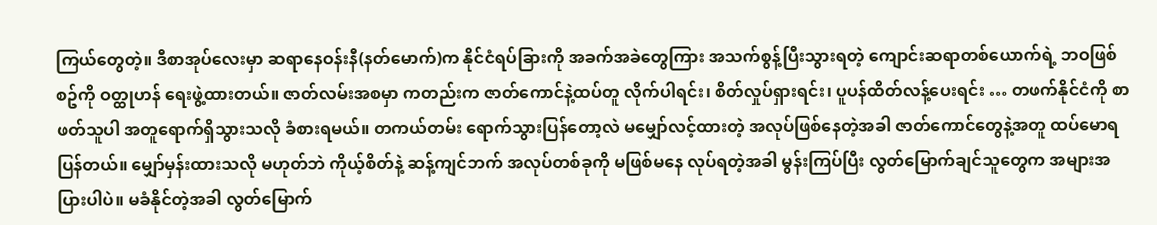ကြယ်တွေတဲ့။ ဒီစာအုပ်လေးမှာ ဆရာနေဝန်းနီ(နတ်မောက်)က နိုင်ငံရပ်ခြားကို အခက်အခဲတွေကြား အသက်စွန့်ပြီးသွားရတဲ့ ကျောင်းဆရာတစ်ယောက်ရဲ့ ဘဝဖြစ်စဥ်ကို ဝတ္ထုဟန် ရေးဖွဲ့ထားတယ်။ ဇာတ်လမ်းအစမှာ ကတည်းက ဇာတ်ကောင်နဲ့ထပ်တူ လိုက်ပါရင်း၊ စိတ်လှုပ်ရှားရင်း၊ ပူပန်ထိတ်လန့်ပေးရင်း … တဖက်နိုင်ငံကို စာဖတ်သူပါ အတူရောက်ရှိသွားသလို ခံစားရမယ်။ တကယ်တမ်း ရောက်သွားပြန်တော့လဲ မမျှော်လင့်ထားတဲ့ အလုပ်ဖြစ်နေတဲ့အခါ ဇာတ်ကောင်တွေနဲ့အတူ ထပ်မောရပြန်တယ်။ မျှော်မှန်းထားသလို မဟုတ်ဘဲ ကိုယ့်စိတ်နဲ့ ဆန့်ကျင်ဘက် အလုပ်တစ်ခုကို မဖြစ်မနေ လုပ်ရတဲ့အခါ မွန်းကြပ်ပြီး လွတ်မြောက်ချင်သူတွေက အများအပြားပါပဲ။ မခံနိုင်တဲ့အခါ လွတ်မြောက်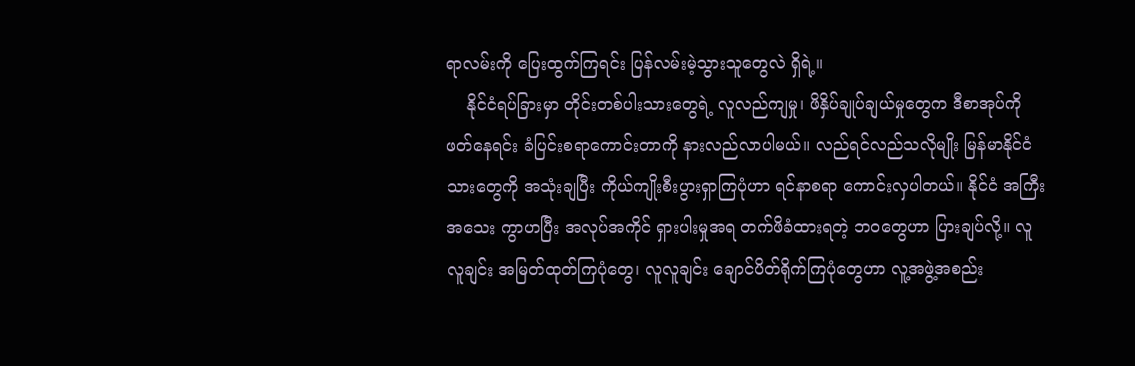ရာလမ်းကို ပြေးထွက်ကြရင်း ပြန်လမ်းမဲ့သွားသူတွေလဲ ရှိရဲ့။
    နိုင်ငံရပ်ခြားမှာ တိုင်းတစ်ပါးသားတွေရဲ့ လူလည်ကျမှု၊ ဖိနှိပ်ချုပ်ချယ်မှုတွေက ဒီစာအုပ်ကို ဖတ်နေရင်း ခံပြင်းစရာကောင်းတာကို နားလည်လာပါမယ်။ လည်ရင်လည်သလိုမျိုး မြန်မာနိုင်ငံသားတွေကို အသုံးချပြီး ကိုယ်ကျိုးစီးပွားရှာကြပုံဟာ ရင်နာစရာ ကောင်းလှပါတယ်။ နိုင်ငံ အကြီးအသေး ကွာဟပြီး အလုပ်အကိုင် ရှားပါးမှုအရ တက်ဖိခံထားရတဲ့ ဘဝတွေဟာ ပြားချပ်လို့။ လူလူချင်း အမြတ်ထုတ်ကြပုံတွေ၊ လူလူချင်း ချောင်ပိတ်ရိုက်ကြပုံတွေဟာ လူ့အဖွဲ့အစည်း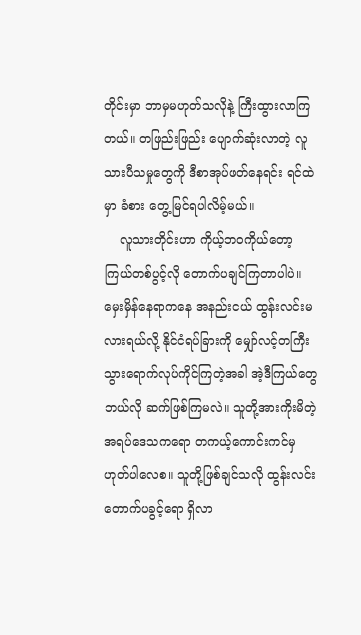တိုင်းမှာ ဘာမှမဟုတ်သလိုနဲ့ ကြီးထွားလာကြတယ်။ တဖြည်းဖြည်း ပျောက်ဆုံးလာတဲ့ လူသားပီသမှုတွေကို ဒီစာအုပ်ဖတ်နေရင်း ရင်ထဲမှာ ခံစား တွေ့မြင်ရပါလိမ့်မယ်။
    လူသားတိုင်းဟာ ကိုယ့်ဘဝကိုယ်တော့ ကြယ်တစ်ပွင့်လို တောက်ပချင်ကြတာပါပဲ။ မှေးမှိန်နေရာကနေ အနည်းငယ် ထွန်းလင်းမလားရယ်လို့ နိုင်ငံရပ်ခြားကို မျှော်လင့်တကြီး သွားရောက်လုပ်ကိုင်ကြတဲ့အခါ အဲ့ဒီကြယ်တွေ ဘယ်လို ဆက်ဖြစ်ကြမလဲ။ သူတို့အားကိုးမိတဲ့ အရပ်ဒေသကရော တကယ့်ကောင်းကင်မှ ဟုတ်ပါလေစ။ သူတို့ဖြစ်ချင်သလို ထွန်းလင်းတောက်ပခွင့်ရော ရှိလာ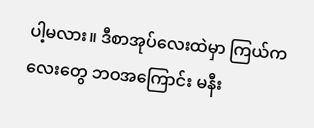ပါ့မလား။ ဒီစာအုပ်လေးထဲမှာ ကြယ်ကလေးတွေ ဘဝအကြောင်း မနီး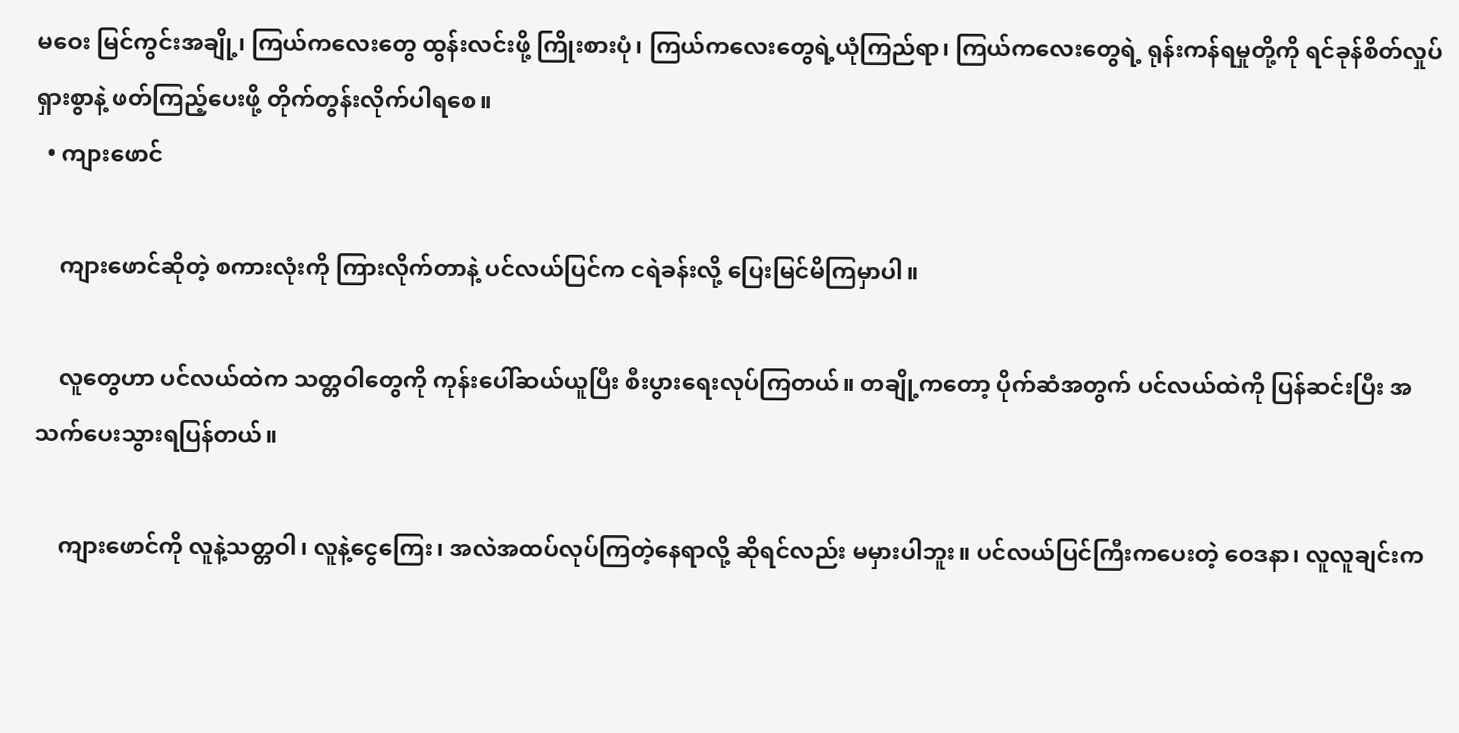မဝေး မြင်ကွင်းအချို့၊ ကြယ်ကလေးတွေ ထွန်းလင်းဖို့ ကြိုးစားပုံ၊ ကြယ်ကလေးတွေရဲ့ယုံကြည်ရာ၊ ကြယ်ကလေးတွေရဲ့ ရုန်းကန်ရမှုတို့ကို ရင်ခုန်စိတ်လှုပ်ရှားစွာနဲ့ ဖတ်ကြည့်ပေးဖို့ တိုက်တွန်းလိုက်ပါရစေ။
  • ကျားဖောင်

    ကျားဖောင်ဆိုတဲ့ စကားလုံးကို ကြားလိုက်တာနဲ့ ပင်လယ်ပြင်က ငရဲခန်းလို့ ပြေးမြင်မိကြမှာပါ။

    လူတွေဟာ ပင်လယ်ထဲက သတ္တဝါတွေကို ကုန်းပေါ်ဆယ်ယူပြီး စီးပွားရေးလုပ်ကြတယ်။ တချို့ကတော့ ပိုက်ဆံအတွက် ပင်လယ်ထဲကို ပြန်ဆင်းပြီး အသက်ပေးသွားရပြန်တယ်။

    ကျားဖောင်ကို လူနဲ့သတ္တဝါ၊ လူနဲ့ငွေကြေး၊ အလဲအထပ်လုပ်ကြတဲ့နေရာလို့ ဆိုရင်လည်း မမှားပါဘူး။ ပင်လယ်ပြင်ကြီးကပေးတဲ့ ဝေဒနာ၊ လူလူချင်းက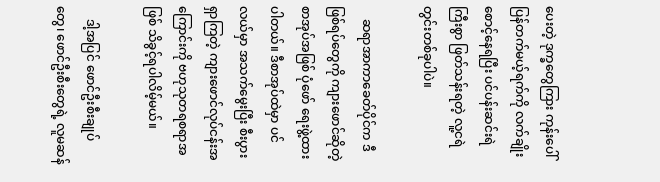ပေးတဲ့ ဒုက္ခတွေကြား ကုန်းပေါ်ပြန်တက်မယ့်ရက်ကို လက်ချိုးစောင့်နေရပြီး ပင်ပန်းဆင်းရဲကြီးစွာ ဖြတ်သန်းရတဲ့ လူ့ငရဲတွင်းတစ်ခုပါပဲ။

    ဆရာအာကာခေတ်ပိုင်က ဒီဖြစ်ရပ်တွေကို ကျားဖောင်ဆိုတဲ့စာအုပ်အဖြစ် ပုံဖော် ရေးဖွဲ့ထားပါတယ်။ ဒီစာအုပ်ထဲမှာ ပင်လယ်မှာ အသက်မွေးပြီး စီးပွားရှာကြတဲ့ ကျားဖောင်လုပ်ငန်းအကြောင်းကို ဗဟုသုတရစရာအဖြစ် သိခွင့်ရပါလိမ့်မယ်။

    ဒါ့အပြင် ဖောင်ဦးစီးချုပ်တွေ၊ ဖောင်ဦးစီးတွေရဲ့ လူမဆန်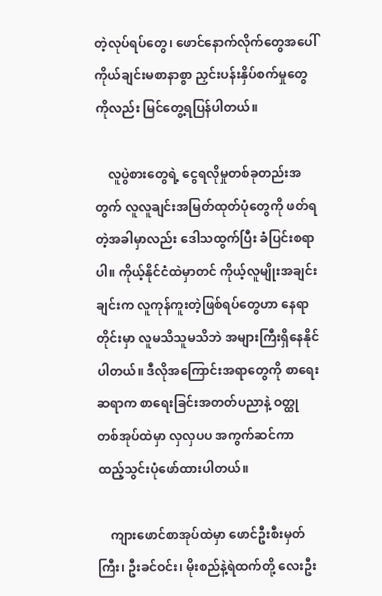တဲ့လုပ်ရပ်တွေ၊ ဖောင်နောက်လိုက်တွေအပေါ် ကိုယ်ချင်းမစာနာစွာ ညှင်းပန်းနှိပ်စက်မှုတွေကိုလည်း မြင်တွေ့ရပြန်ပါတယ်။

    လူပွဲစားတွေရဲ့ ငွေရလိုမှုတစ်ခုတည်းအတွက် လူလူချင်းအမြတ်ထုတ်ပုံတွေကို ဖတ်ရတဲ့အခါမှာလည်း ဒေါသထွက်ပြီး ခံပြင်းစရာပါ။ ကိုယ့်နိုင်ငံထဲမှာတင် ကိုယ့်လူမျိုးအချင်းချင်းက လူကုန်ကူးတဲ့ဖြစ်ရပ်တွေဟာ နေရာတိုင်းမှာ လူမသိသူမသိဘဲ အများကြီးရှိနေနိုင်ပါတယ်။ ဒီလိုအကြောင်းအရာတွေကို စာရေးဆရာက စာရေးခြင်းအတတ်ပညာနဲ့ ဝတ္ထုတစ်အုပ်ထဲမှာ လှလှပပ အကွက်ဆင်ကာ ထည့်သွင်းပုံဖော်ထားပါတယ်။

    ကျားဖောင်စာအုပ်ထဲမှာ ဖောင်ဦးစီးမှတ်ကြီး၊ ဦးခင်ဝင်း၊ မိုးစည်နဲ့ရဲထက်တို့ လေးဦး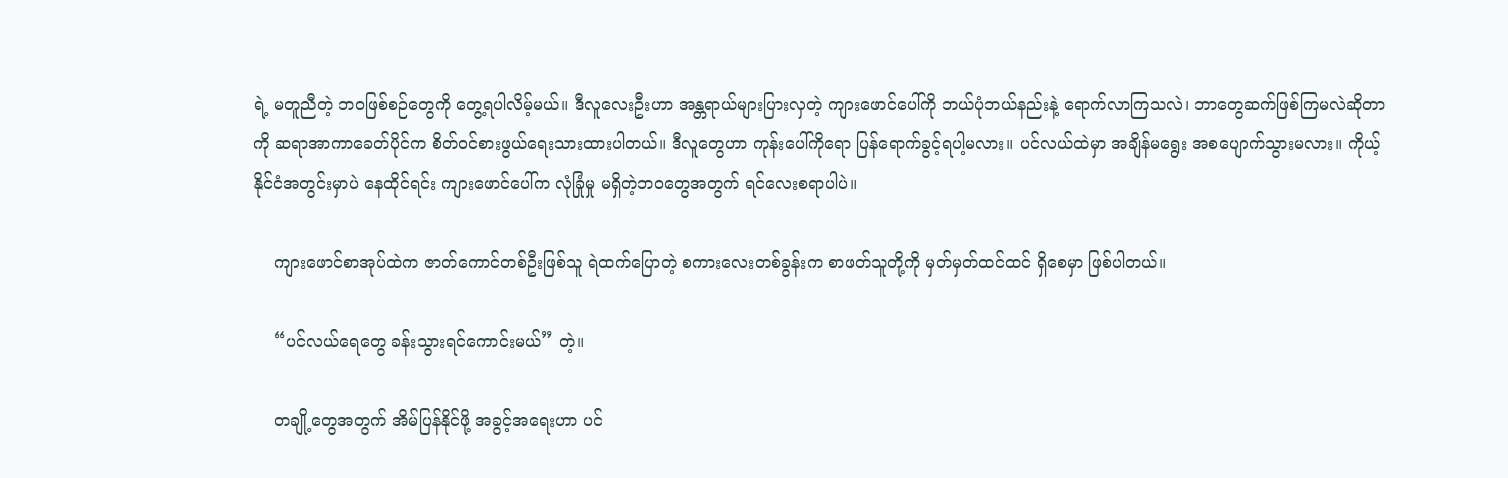ရဲ့ မတူညီတဲ့ ဘဝဖြစ်စဉ်တွေကို တွေ့ရပါလိမ့်မယ်။ ဒီလူလေးဦးဟာ အန္တရာယ်များပြားလှတဲ့ ကျားဖောင်ပေါ်ကို ဘယ်ပုံဘယ်နည်းနဲ့ ရောက်လာကြသလဲ၊ ဘာတွေဆက်ဖြစ်ကြမလဲဆိုတာကို ဆရာအာကာခေတ်ပိုင်က စိတ်ဝင်စားဖွယ်ရေးသားထားပါတယ်။ ဒီလူတွေဟာ ကုန်းပေါ်ကိုရော ပြန်ရောက်ခွင့်ရပါ့မလား။ ပင်လယ်ထဲမှာ အချိန်မရွေး အစပျောက်သွားမလား။ ကိုယ့်နိုင်ငံအတွင်းမှာပဲ နေထိုင်ရင်း ကျားဖောင်ပေါ်က လုံခြုံမှု မရှိတဲ့ဘဝတွေအတွက် ရင်လေးစရာပါပဲ။

    ကျားဖောင်စာအုပ်ထဲက ဇာတ်ကောင်တစ်ဦးဖြစ်သူ ရဲထက်ပြောတဲ့ စကားလေးတစ်ခွန်းက စာဖတ်သူတို့ကို မှတ်မှတ်ထင်ထင် ရှိစေမှာ ဖြစ်ပါတယ်။

    “ပင်လယ်ရေတွေ ခန်းသွားရင်ကောင်းမယ်” တဲ့။

    တချို့တွေအတွက် အိမ်ပြန်နိုင်ဖို့ အခွင့်အရေးဟာ ပင်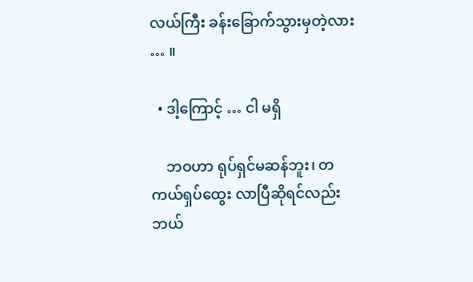လယ်ကြီး ခန်းခြောက်သွားမှတဲ့လား … ။

  • ဒါ့ကြောင့် … ငါ မရှိ

    ဘဝဟာ ရုပ်ရှင်မဆန်ဘူး၊ တကယ်ရှပ်ထွေး လာပြီဆိုရင်လည်း ဘယ်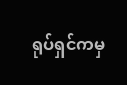ရုပ်ရှင်ကမှ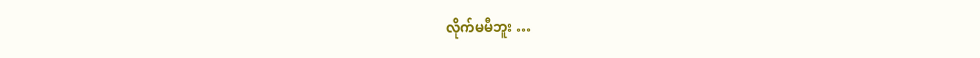လိုက်မမီဘူး …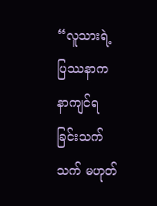“လူသားရဲ့ပြဿနာက နာကျင်ရခြင်းသက်သက် မဟုတ်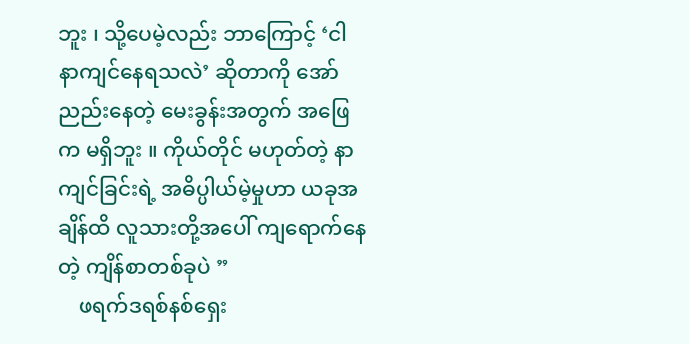ဘူး ၊ သို့ပေမဲ့လည်း ဘာကြောင့် ‘ငါ နာကျင်နေရသလဲ’ ဆိုတာကို အော်ညည်းနေတဲ့ မေးခွန်းအတွက် အဖြေက မရှိဘူး ။ ကိုယ်တိုင် မဟုတ်တဲ့ နာကျင်ခြင်းရဲ့ အဓိပ္ပါယ်မဲ့မှုဟာ ယခုအချိန်ထိ လူသားတို့အပေါ် ကျရောက်နေတဲ့ ကျိန်စာတစ်ခုပဲ ”
    ဖရက်ဒရစ်နစ်ရှေး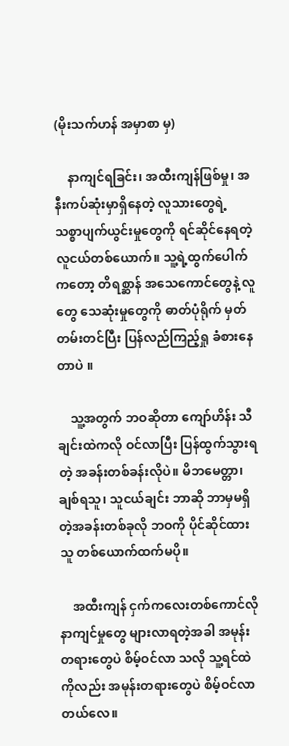(မိုးသက်ဟန် အမှာစာ မှ)

    နာကျင်ရခြင်း၊ အထီးကျန်ဖြစ်မှု၊ အနီးကပ်ဆုံးမှာရှိနေတဲ့ လူသားတွေရဲ့ သစ္စာပျက်ယွင်းမှုတွေကို ရင်ဆိုင်နေရတဲ့ လူငယ်တစ်ယောက်။ သူ့ရဲ့ထွက်ပေါက်ကတော့ တိရစ္ဆာန် အသေကောင်တွေနဲ့ လူတွေ သေဆုံးမှုတွေကို ဓာတ်ပုံရိုက် မှတ်တမ်းတင်ပြီး ပြန်လည်ကြည့်ရှု ခံစားနေတာပဲ ။

    သူ့အတွက် ဘဝဆိုတာ ကျော်ဟိန်း သီချင်းထဲကလို ဝင်လာပြီး ပြန်ထွက်သွားရတဲ့ အခန်းတစ်ခန်းလိုပဲ။ မိဘမေတ္တာ၊ ချစ်ရသူ၊ သူငယ်ချင်း ဘာဆို ဘာမှမရှိတဲ့အခန်းတစ်ခုလို ဘဝကို ပိုင်ဆိုင်ထားသူ တစ်ယောက်ထက်မပို။

    အထီးကျန် ငှက်ကလေးတစ်ကောင်လို နာကျင်မှုတွေ များလာရတဲ့အခါ အမုန်းတရားတွေပဲ စိမ့်ဝင်လာ သလို သူ့ရင်ထဲကိုလည်း အမုန်းတရားတွေပဲ စိမ့်ဝင်လာတယ်လေ။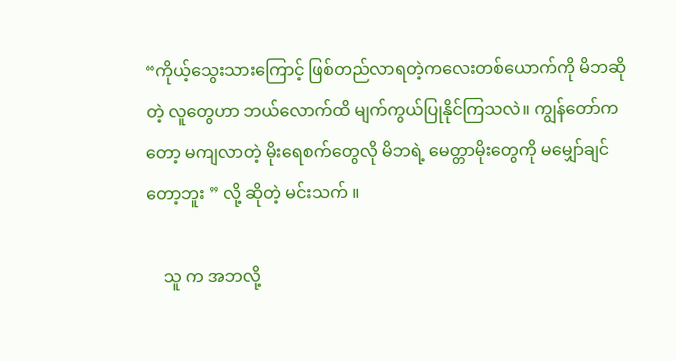“ကိုယ့်သွေးသားကြောင့် ဖြစ်တည်လာရတဲ့ကလေးတစ်ယောက်ကို မိဘဆိုတဲ့ လူတွေဟာ ဘယ်လောက်ထိ မျက်ကွယ်ပြုနိုင်ကြသလဲ။ ကျွန်တော်ကတော့ မကျလာတဲ့ မိုးရေစက်တွေလို မိဘရဲ့ မေတ္တာမိုးတွေကို မမျှော်ချင်တော့ဘူး ” လို့ ဆိုတဲ့ မင်းသက် ။

    သူ က အဘလို့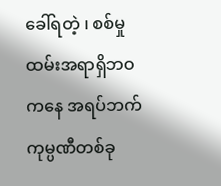ခေါ်ရတဲ့ ၊ စစ်မှုထမ်းအရာရှိဘဝကနေ အရပ်ဘက် ကုမ္ပဏီတစ်ခု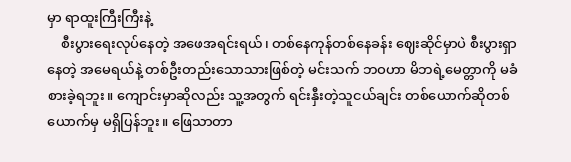မှာ ရာထူးကြီးကြီးနဲ့
    စီးပွားရေးလုပ်နေတဲ့ အဖေအရင်းရယ်၊ တစ်နေကုန်တစ်နေခန်း ဈေးဆိုင်မှာပဲ စီးပွားရှာနေတဲ့ အမေရယ်နဲ့ တစ်ဦးတည်းသောသားဖြစ်တဲ့ မင်းသက် ဘဝဟာ မိဘရဲ့မေတ္တာကို မခံစားခဲ့ရဘူး။ ကျောင်းမှာဆိုလည်း သူ့အတွက် ရင်းနှီးတဲ့သူငယ်ချင်း တစ်ယောက်ဆိုတစ်ယောက်မှ မရှိပြန်ဘူး။ ‌ဖြေသာတာ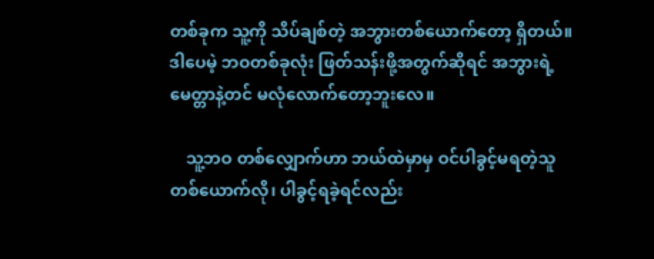တစ်ခုက သူ့ကို သိပ်ချစ်တဲ့ အဘွားတစ်ယောက်တော့ ရှိတယ်။ ဒါပေမဲ့ ဘဝတစ်ခုလုံး ဖြတ်သန်းဖို့အတွက်ဆိုရင် အဘွားရဲ့ မေတ္တာနဲ့တင် မလုံလောက်တော့ဘူးလေ။

    သူ့ဘဝ တစ်လျှောက်ဟာ ဘယ်ထဲမှာမှ ဝင်ပါခွင့်မရတဲ့သူ တစ်ယောက်လို၊ ပါခွင့်ရခဲ့ရင်လည်း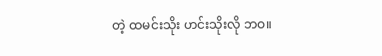တဲ့ ထမင်းသိုး ဟင်းသိုးလို ဘဝ။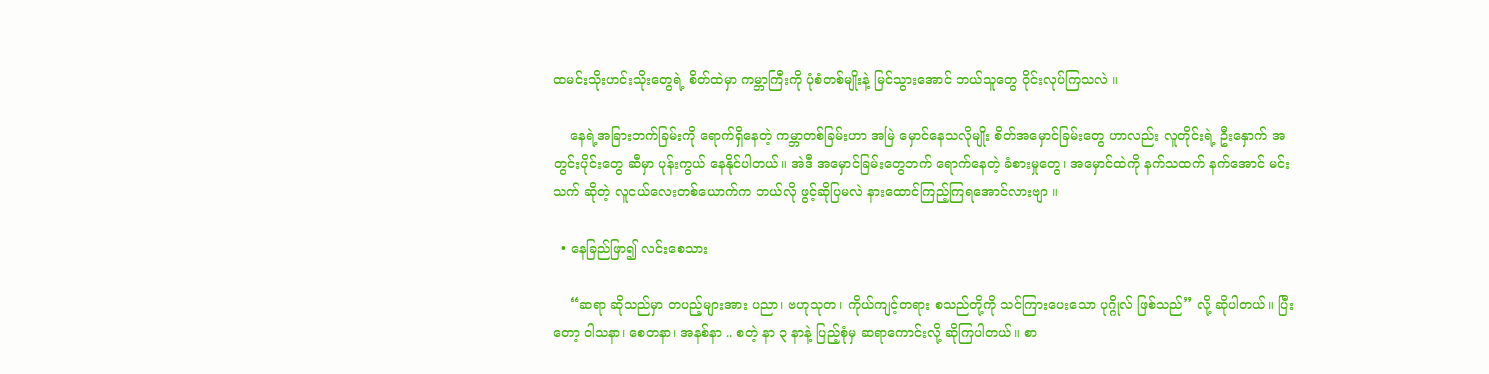ထမင်းသိုးဟင်းသိုးတွေရဲ့ စိတ်ထဲမှာ ကမ္ဘာကြီးကို ပုံစံတစ်မျိုးနဲ့ မြင်သွားအောင် ဘယ်သူတွေ ဝိုင်းလုပ်ကြသလဲ ။

    နေရဲ့အခြားဘက်ခြမ်းကို ရောက်ရှိနေတဲ့ ကမ္ဘာတစ်ခြမ်းဟာ အမြဲ မှောင်နေသလိုမျိုး စိတ်အမှောင်ခြမ်းတွေ ဟာလည်း လူတိုင်းရဲ့ ဦးနှောက် အတွင်းပိုင်းတွေ ဆီမှာ ပုန်းကွယ် နေနိုင်ပါတယ်။ အဲဒီ အမှောင်ခြမ်းတွေဘက် ရောက်နေတဲ့ ခံစားမှုတွေ၊ အမှောင်ထဲကို နက်သထက် နက်အောင် မင်းသက် ဆိုတဲ့ လူငယ်လေးတစ်ယောက်က ဘယ်လို ဖွင့်ဆိုပြမလဲ နားထောင်ကြည့်ကြရအောင်လားဗျာ ။

  • နေခြည်ဖြာ၍ လင်းစေသား

    “ဆရာ ဆိုသည်မှာ တပည့်များအား ပညာ၊ ဗဟုသုတ၊ ကိုယ်ကျင့်တရား စသည်တို့ကို သင်ကြားပေးသော ပုဂ္ဂိုလ် ဖြစ်သည်” လို့ ဆိုပါတယ်။ ပြီးတော့ ဝါသနာ၊ စေတနာ၊ အနစ်နာ .. စတဲ့ နာ ၃ နာနဲ့ ပြည့်စုံမှ ဆရာကောင်းလို့ ဆိုကြပါတယ်။ စာ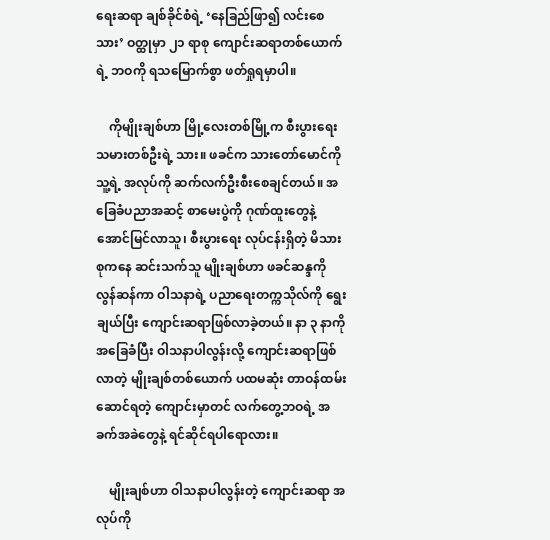ရေးဆရာ ချစ်ခိုင်စံရဲ့ ‘နေခြည်ဖြာ၍ လင်းစေသား’ ဝတ္ထုမှာ ၂၁ ရာစု ကျောင်းဆရာတစ်ယောက်ရဲ့ ဘဝကို ရသမြောက်စွာ ဖတ်ရှုရမှာပါ။

    ကိုမျိုးချစ်ဟာ မြို့လေးတစ်မြို့က စီးပွားရေးသမားတစ်ဦးရဲ့ သား။ ဖခင်က သားတော်မောင်ကို သူ့ရဲ့ အလုပ်ကို ဆက်လက်ဦးစီးစေချင်တယ်။ အခြေခံပညာအဆင့် စာမေးပွဲကို ဂုဏ်ထူးတွေနဲ့ အောင်မြင်လာသူ၊ စီးပွားရေး လုပ်ငန်းရှိတဲ့ မိသားစုကနေ ဆင်းသက်သူ မျိုးချစ်ဟာ ဖခင်ဆန္ဒကို လွန်ဆန်ကာ ဝါသနာရဲ့ ပညာရေးတက္ကသိုလ်ကို ရွေးချယ်ပြီး ကျောင်းဆရာဖြစ်လာခဲ့တယ်။ နာ ၃ နာကို အခြေခံပြီး ဝါသနာပါလွန်းလို့ ကျောင်းဆရာဖြစ်လာတဲ့ မျိုးချစ်တစ်ယောက် ပထမဆုံး တာဝန်ထမ်းဆောင်ရတဲ့ ကျောင်းမှာတင် လက်တွေ့ဘဝရဲ့ အခက်အခဲတွေနဲ့ ရင်ဆိုင်ရပါရောလား။

    မျိုးချစ်ဟာ ဝါသနာပါလွန်းတဲ့ ကျောင်းဆရာ အလုပ်ကို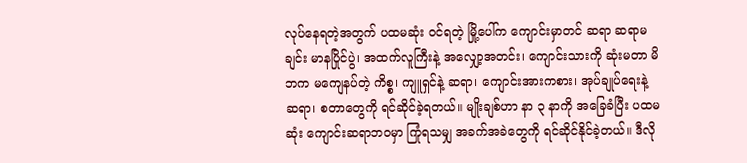လုပ်နေရတဲ့အတွက် ပထမဆုံး ဝင်ရတဲ့ မြို့ပေါ်က ကျောင်းမှာတင် ဆရာ ဆရာမချင်း မာနပြိုင်ပွဲ၊ အထက်လူကြီးနဲ့ အလျှော့အတင်း၊ ကျောင်းသားကို ဆုံးမတာ မိဘက မကျေနပ်တဲ့ ကိစ္စ၊ ကျူရှင်နဲ့ ဆရာ၊ ကျောင်းအားကစား၊ အုပ်ချုပ်ရေးနဲ့ ဆရာ၊ စတာတွေကို ရင်ဆိုင်ခဲ့ရတယ်။ မျိုးချစ်ဟာ နာ ၃ နာကို အခြေခံပြီး ပထမဆုံး ကျောင်းဆရာဘဝမှာ ကြုံရသမျှ အခက်အခဲတွေကို ရင်ဆိုင်နိုင်ခဲ့တယ်။ ဒီလို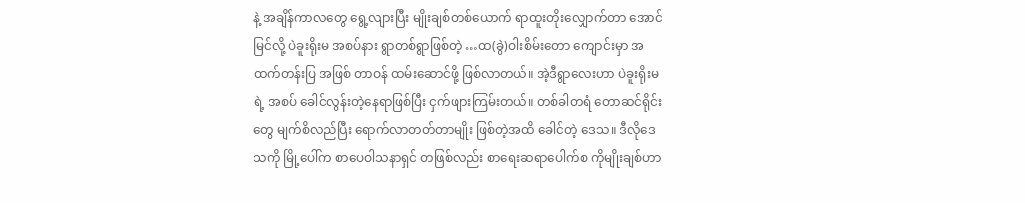နဲ့ အချိန်ကာလတွေ ရွေ့လျားပြီး မျိုးချစ်တစ်ယောက် ရာထူးတိုးလျှောက်တာ အောင်မြင်လို့ ပဲခူးရိုးမ အစပ်နား ရွာတစ်ရွာဖြစ်တဲ့ …ထ(ခွဲ)ဝါးစိမ်းတော ကျောင်းမှာ အထက်တန်းပြ အဖြစ် တာဝန် ထမ်းဆောင်ဖို့ ဖြစ်လာတယ်။ အဲ့ဒီရွာလေးဟာ ပဲခူးရိုးမရဲ့ အစပ် ခေါင်လွန်းတဲ့နေရာဖြစ်ပြီး ငှက်ဖျားကြမ်းတယ်။ တစ်ခါတရံ တောဆင်ရိုင်းတွေ မျက်စိလည်ပြီး ရောက်လာတတ်တာမျိုး ဖြစ်တဲ့အထိ ခေါင်တဲ့ ဒေသ။ ဒီလိုဒေသကို မြို့ပေါ်က စာပေဝါသနာရှင် တဖြစ်လည်း စာရေးဆရာပေါက်စ ကိုမျိုးချစ်ဟာ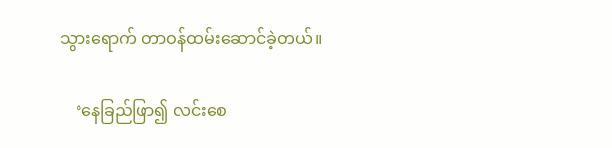သွားရောက် တာဝန်ထမ်းဆောင်ခဲ့တယ်။

    ‘နေခြည်ဖြာ၍ လင်းစေ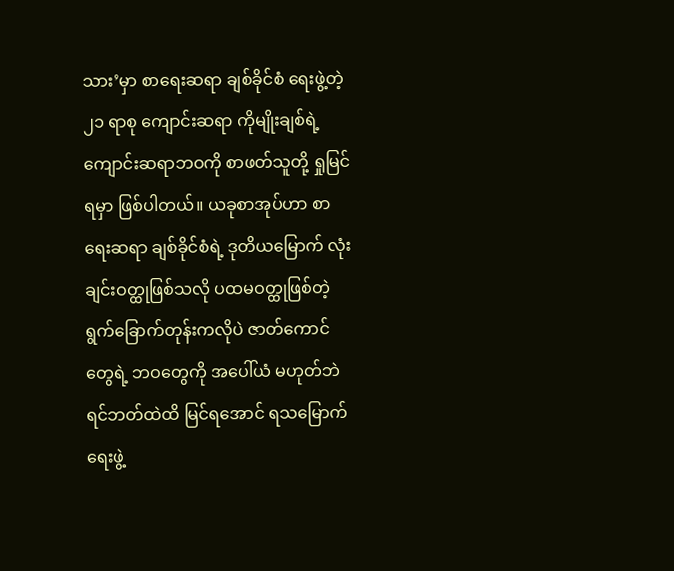သား’မှာ စာရေးဆရာ ချစ်ခိုင်စံ ရေးဖွဲ့တဲ့ ၂၁ ရာစု ကျောင်းဆရာ ကိုမျိုးချစ်ရဲ့ ကျောင်းဆရာဘဝကို စာဖတ်သူတို့ ရှုမြင်ရမှာ ဖြစ်ပါတယ်။ ယခုစာအုပ်ဟာ စာရေးဆရာ ချစ်ခိုင်စံရဲ့ ဒုတိယမြောက် လုံးချင်းဝတ္ထုဖြစ်သလို ပထမဝတ္ထုဖြစ်တဲ့ ရွက်ခြောက်တုန်းကလိုပဲ ဇာတ်ကောင်တွေရဲ့ ဘဝတွေကို အပေါ်ယံ မဟုတ်ဘဲ ရင်ဘတ်ထဲထိ မြင်ရအောင် ရသမြောက် ရေးဖွဲ့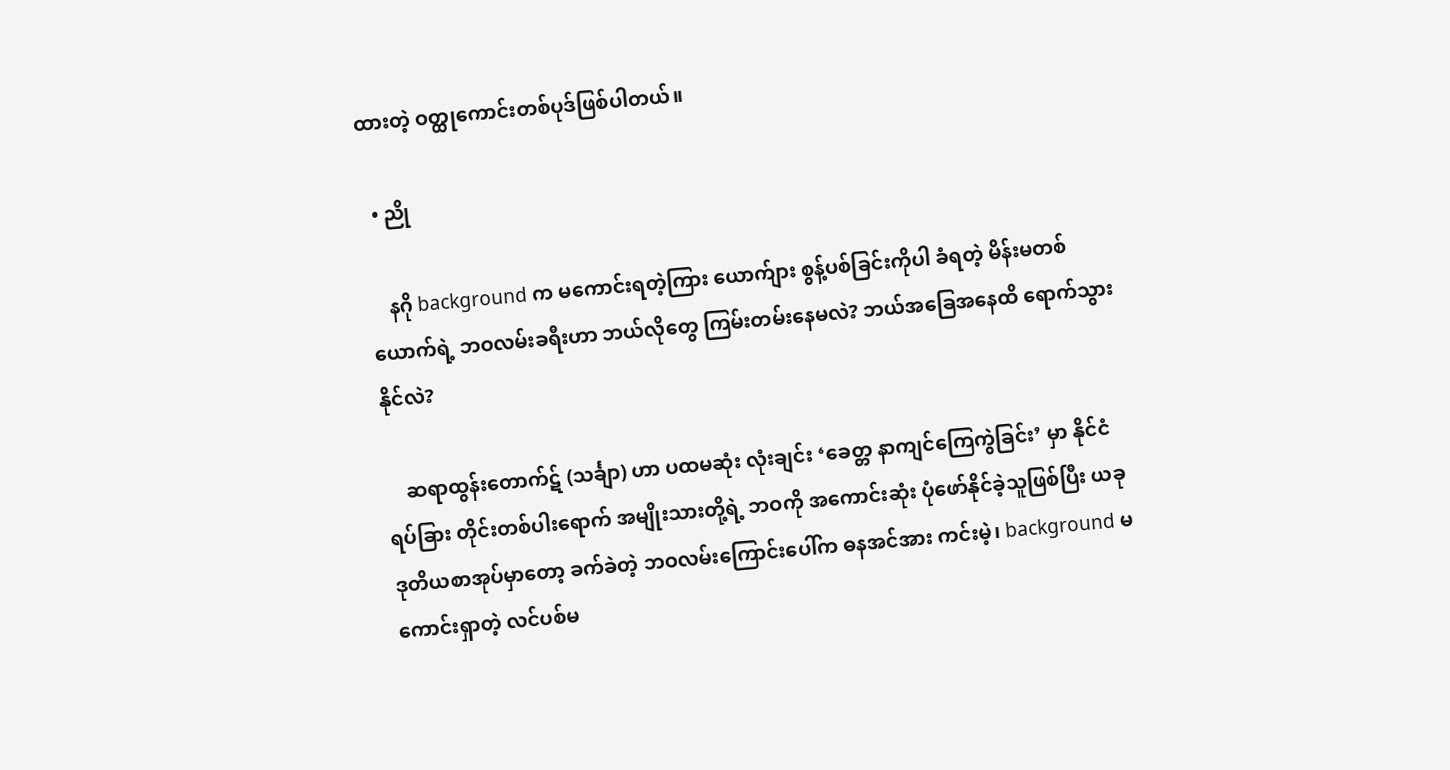ထားတဲ့ ဝတ္ထုကောင်းတစ်ပုဒ်ဖြစ်ပါတယ်။

  • ညို

    နဂို background က မကောင်းရတဲ့ကြား ယောက်ျား စွန့်ပစ်ခြင်းကိုပါ ခံရတဲ့ မိန်းမတစ်ယောက်ရဲ့ ဘဝလမ်းခရီးဟာ ဘယ်လိုတွေ ကြမ်းတမ်းနေမလဲ? ဘယ်အခြေအနေထိ ရောက်သွားနိုင်လဲ?

    ဆရာထွန်းတောက်ဋ် (သင်္ချာ) ဟာ ပထမဆုံး လုံးချင်း ‘ခေတ္တ နာကျင်ကြေကွဲခြင်း’ မှာ နိုင်ငံရပ်ခြား တိုင်းတစ်ပါးရောက် အမျိုးသားတို့ရဲ့ ဘဝကို အကောင်းဆုံး ပုံဖော်နိုင်ခဲ့သူဖြစ်ပြီး ယခု ဒုတိယစာအုပ်မှာတော့ ခက်ခဲတဲ့ ဘဝလမ်းကြောင်းပေါ်က ဓနအင်အား ကင်းမဲ့၊ background မကောင်းရှာတဲ့ လင်ပစ်မ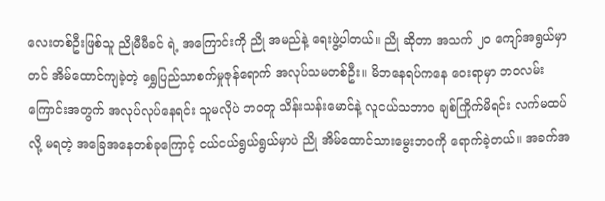လေးတစ်ဦးဖြစ်သူ ညိုမီမီခင် ရဲ့ အကြောင်းကို ညို အမည်နဲ့ ရေးဖွဲ့ပါတယ်။ ညို ဆိုတာ အသက် ၂၀ ကျော်အရွယ်မှာတင် အိမ်ထောင်ကျခဲ့တဲ့ ရွှေပြည်သာစက်မှုဇုန်ရောက် အလုပ်သမတစ်ဦး။ မိဘနေရပ်ကနေ ဝေးရာမှာ ဘဝလမ်းကြောင်းအတွက် အလုပ်လုပ်နေရင်း သူမလိုပဲ ဘဝတူ သိန်းသန်းမောင်နဲ့ လူငယ်သဘာဝ ချစ်ကြိုက်မိရင်း လက်မထပ်လို့ မရတဲ့ အခြေအနေတစ်ခုကြောင့် ငယ်ငယ်ရွယ်ရွယ်မှာပဲ ညို အိမ်ထောင်သားမွေးဘဝကို ရောက်ခဲ့တယ်။ အခက်အ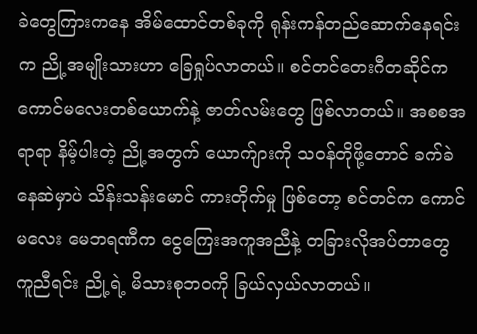ခဲတွေကြားကနေ အိမ်ထောင်တစ်ခုကို ရုန်းကန်တည်ဆောက်နေရင်းက ညို့အမျိုးသားဟာ ခြေရှုပ်လာတယ်။ စင်တင်တေးဂီတဆိုင်က ကောင်မလေးတစ်ယောက်နဲ့ ဇာတ်လမ်းတွေ ဖြစ်လာတယ်။ အစစအရာရာ နိမ့်ပါးတဲ့ ညို့အတွက် ယောက်ျားကို သဝန်တိုဖို့တောင် ခက်ခဲနေဆဲမှာပဲ သိန်းသန်းမောင် ကားတိုက်မှု ဖြစ်တော့ စင်တင်က ကောင်မလေး မေဘရဏီက ငွေကြေးအကူအညီနဲ့ တခြားလိုအပ်တာတွေ ကူညီရင်း ညို့ရဲ့ မိသားစုဘဝကို ခြယ်လှယ်လာတယ်။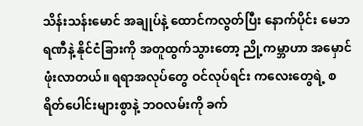သိန်းသန်းမောင် အချုပ်နဲ့ ထောင်ကလွတ်ပြီး နောက်ပိုင်း မေဘရဏီနဲ့ နိုင်ငံခြားကို အတူထွက်သွားတော့ ညို့ကမ္ဘာဟာ အမှောင်ဖုံးလာတယ်။ ရရာအလုပ်တွေ ဝင်လုပ်ရင်း ကလေးတွေရဲ့ စရိတ်ပေါင်းများစွာနဲ့ ဘဝလမ်းကို ခက်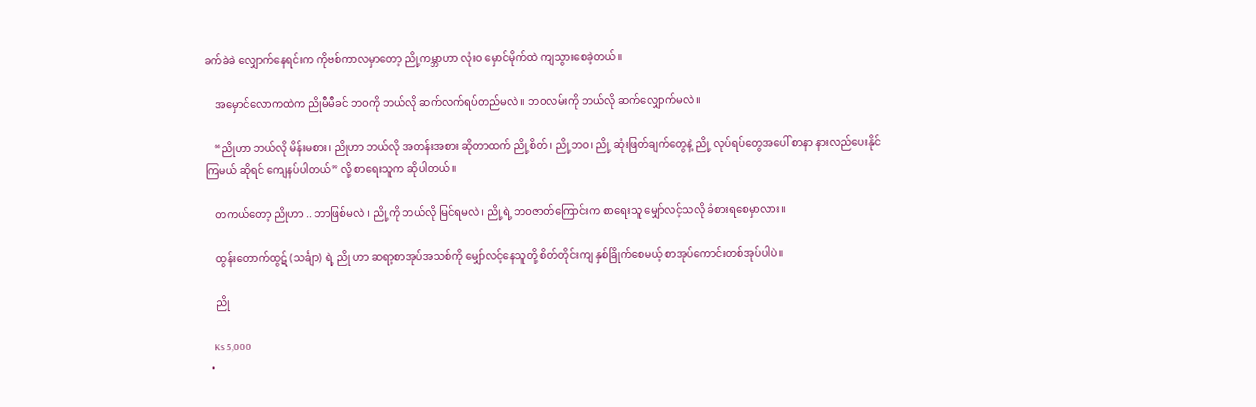ခက်ခဲခဲ လျှောက်နေရင်းက ကိုဗစ်ကာလမှာတော့ ညို့ကမ္ဘာဟာ လုံးဝ မှောင်မိုက်ထဲ ကျသွားစေခဲ့တယ်။

    အမှောင်လောကထဲက ညိုမီမီခင် ဘဝကို ဘယ်လို ဆက်လက်ရပ်တည်မလဲ။ ဘဝလမ်းကို ဘယ်လို ဆက်လျှောက်မလဲ။

    “ညိုဟာ ဘယ်လို မိန်းမစား၊ ညိုဟာ ဘယ်လို အတန်းအစား ဆိုတာထက် ညို့စိတ်၊ ညို့ဘဝ၊ ညို့ ဆုံးဖြတ်ချက်တွေနဲ့ ညို့ လုပ်ရပ်တွေအပေါ် စာနာ နားလည်ပေးနိုင်ကြမယ် ဆိုရင် ကျေနပ်ပါတယ်” လို့ စာရေးသူက ဆိုပါတယ်။

    တကယ်တော့ ညိုဟာ .. ဘာဖြစ်မလဲ ၊ ညို့ကို ဘယ်လို မြင်ရမလဲ၊ ညို့ရဲ့ ဘဝဇာတ်ကြောင်းက စာရေးသူ မျှော်လင့်သလို ခံစားရစေမှာလား။

    ထွန်းတောက်ထွဋ် (သင်္ချာ) ရဲ့ ညို ဟာ ဆရာ့စာအုပ်အသစ်ကို မျှော်လင့်နေသူတို့ စိတ်တိုင်းကျ နှစ်ခြိုက်စေမယ့် စာအုပ်ကောင်းတစ်အုပ်ပါပဲ။

    ညို

    Ks 5,000
  •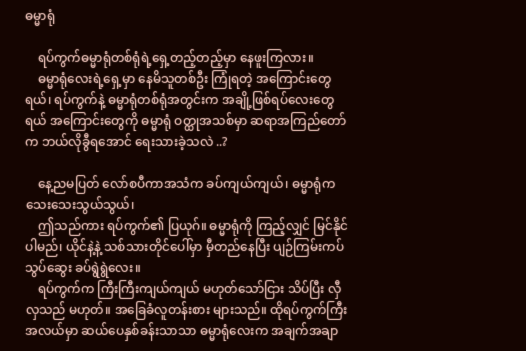ဓမ္မာရုံ

    ရပ်ကွက်ဓမ္မာရုံတစ်ရုံရဲ့ရှေ့တည့်တည့်မှာ နေဖူးကြလား။
    ဓမ္မာရုံလေးရဲ့ရှေ့မှာ နေမိသူတစ်ဦး ကြုံရတဲ့ အကြောင်းတွေရယ်၊ ရပ်ကွက်နဲ့ ဓမ္မာရုံတစ်ရုံအတွင်းက အချို့ဖြစ်ရပ်လေးတွေရယ် အကြောင်းတွေကို ဓမ္မာရုံ ဝတ္ထုအသစ်မှာ ဆရာအကြည်တော်က ဘယ်လိုခွီရအောင် ရေးသားခဲ့သလဲ ..?

    နေ့ညမပြတ် လော်စပီကာအသံက ခပ်ကျယ်ကျယ်၊ ဓမ္မာရုံက သေးသေးသွယ်သွယ်၊
    ဤသည်ကား ရပ်ကွက်၏ ပြယုဂ်။ ဓမ္မာရုံကို ကြည့်လျှင် မြင်နိုင်ပါမည်၊ ယိုင်နဲ့နဲ့ သစ်သားတိုင်ပေါ်မှာ မှီတည်နေပြီး ပျဉ်ကြမ်းကပ် သွပ်ဆွေး ခပ်ရွဲရွဲလေး။
    ရပ်ကွက်က ကြီးကြီးကျယ်ကျယ် မဟုတ်သော်ငြား သိပ်ပြီး လှီလှသည် မဟုတ်။ အခြေခံလူတန်းစား များသည်။ ထိုရပ်ကွက်ကြီးအလယ်မှာ ဆယ်ပေနှစ်ခန်းသာသာ ဓမ္မာရုံလေးက အချက်အချာ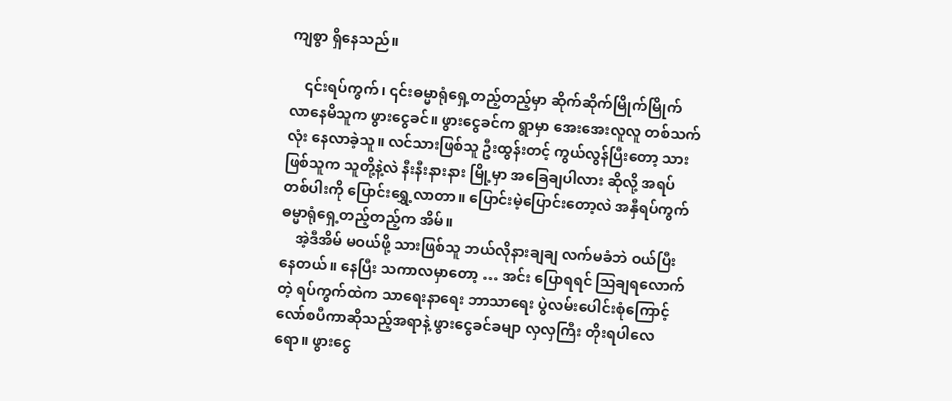ကျစွာ ရှိနေသည်။

    ၎င်းရပ်ကွက်၊ ၎င်းဓမ္မာရုံရှေ့တည့်တည့်မှာ ဆိုက်ဆိုက်မြိုက်မြိုက် လာနေမိသူက ဖွားငွေခင်။ ဖွားငွေခင်က ရွာမှာ အေးအေးလူလူ တစ်သက်လုံး နေလာခဲ့သူ။ လင်သားဖြစ်သူ ဦးထွန်းတင့် ကွယ်လွန်ပြီးတော့ သားဖြစ်သူက သူတို့နဲ့လဲ နီးနီးနားနား မြို့မှာ အခြေချပါလား ဆိုလို့ အရပ်တစ်ပါးကို ပြောင်းရွှေ့လာတာ။ ပြောင်းမဲ့ပြောင်းတော့လဲ အနှီရပ်ကွက် ဓမ္မာရုံရှေ့တည့်တည့်က အိမ်။
    အဲ့ဒီအိမ် မဝယ်ဖို့ သားဖြစ်သူ ဘယ်လိုနားချချ လက်မခံဘဲ ဝယ်ပြီး နေတယ်။ နေပြီး သကာလမှာတော့ … အင်း ပြောရရင် ဩချရလောက်တဲ့ ရပ်ကွက်ထဲက သာရေးနာရေး ဘာသာရေး ပွဲလမ်းပေါင်းစုံကြောင့် လော်စပီကာဆိုသည့်အရာနဲ့ ဖွားငွေခင်ခမျာ လှလှကြီး တိုးရပါလေရော။ ဖွားငွေ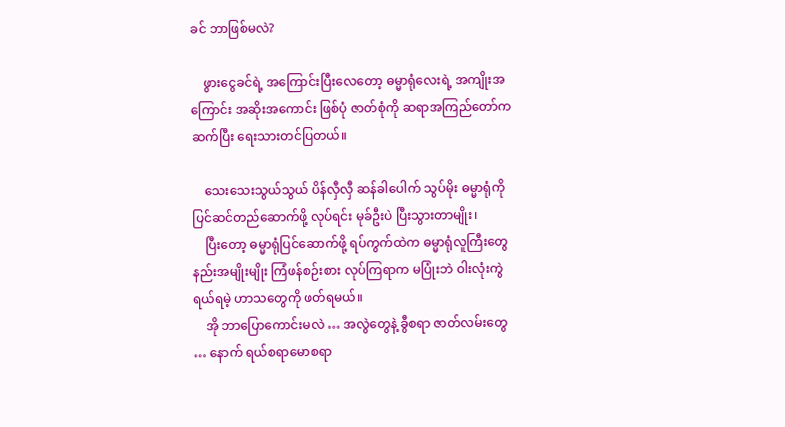ခင် ဘာဖြစ်မလဲ?

    ဖွားငွေခင်ရဲ့ အကြောင်းပြီးလေတော့ ဓမ္မာရုံလေးရဲ့ အကျိုးအကြောင်း အဆိုးအကောင်း ဖြစ်ပုံ ဇာတ်စုံကို ဆရာအကြည်တော်က ဆက်ပြီး ရေးသားတင်ပြတယ်။

    သေးသေးသွယ်သွယ် ပိန်လှီလှီ ဆန်ခါပေါက် သွပ်မိုး ဓမ္မာရုံကို ပြင်ဆင်တည်ဆောက်ဖို့ လုပ်ရင်း မုခ်ဦးပဲ ပြီးသွားတာမျိုး၊
    ပြီးတော့ ဓမ္မာရုံပြင်ဆောက်ဖို့ ရပ်ကွက်ထဲက ဓမ္မာရုံလူကြီးတွေ နည်းအမျိုးမျိုး ကြံဖန်စဉ်းစား လုပ်ကြရာက မပြုံးဘဲ ဝါးလုံးကွဲရယ်ရမဲ့ ဟာသတွေကို ဖတ်ရမယ်။
    အို ဘာပြောကောင်းမလဲ … အလွဲတွေနဲ့ ခွီစရာ ဇာတ်လမ်းတွေ … နောက် ရယ်စရာမောစရာ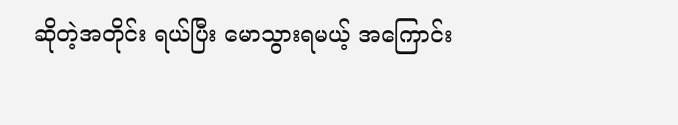ဆိုတဲ့အတိုင်း ရယ်ပြီး မောသွားရမယ့် အကြောင်း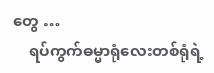တွေ …
    ရပ်ကွက်ဓမ္မာရုံလေးတစ်ရုံရဲ့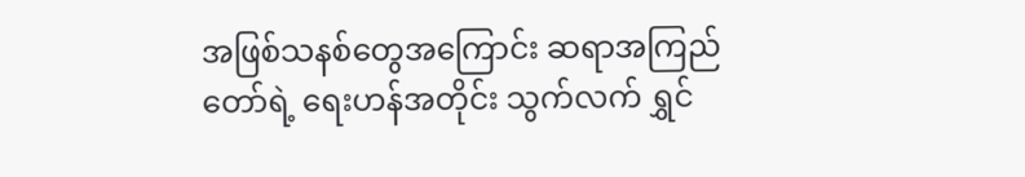အဖြစ်သနစ်တွေအကြောင်း ဆရာအကြည်တော်ရဲ့ ရေးဟန်အတိုင်း သွက်လက် ရွှင်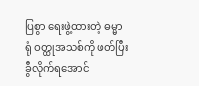ပြစွာ ရေးဖွဲ့ထားတဲ့ ဓမ္မာရုံ ဝတ္ထုအသစ်ကို ဖတ်ပြီး ခွီလိုက်ရအောင်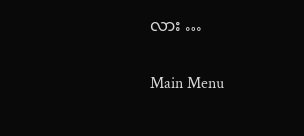လား …

Main Menu